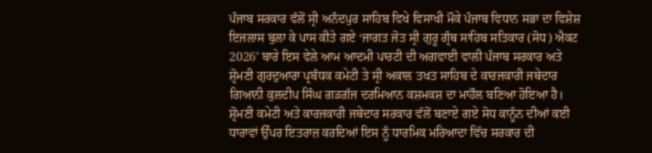ਪੰਜਾਬ ਸਰਕਾਰ ਵੱਲੋਂ ਸ੍ਰੀ ਅਨੰਦਪੁਰ ਸਾਹਿਬ ਵਿਖੇ ਵਿਸਾਖੀ ਮੌਕੇ ਪੰਜਾਬ ਵਿਧਾਨ ਸਭਾ ਦਾ ਵਿਸ਼ੇਸ਼ ਇਜਲਾਸ ਬੁਲਾ ਕੇ ਪਾਸ ਕੀਤੇ ਗਏ ‘ਜਾਗਤ ਜੋਤ ਸ੍ਰੀ ਗੁਰੂ ਗ੍ਰੰਥ ਸਾਹਿਬ ਸਤਿਕਾਰ (ਸੋਧ) ਐਕਟ 2026’ ਬਾਰੇ ਇਸ ਵੇਲੇ ਆਮ ਆਦਮੀ ਪਾਰਟੀ ਦੀ ਅਗਵਾਈ ਵਾਲੀ ਪੰਜਾਬ ਸਰਕਾਰ ਅਤੇ ਸ਼੍ਰੋਮਣੀ ਗੁਰਦੁਆਰਾ ਪ੍ਰਬੰਧਕ ਕਮੇਟੀ ਤੇ ਸ੍ਰੀ ਅਕਾਲ ਤਖਤ ਸਾਹਿਬ ਦੇ ਕਾਰਜਕਾਰੀ ਜਥੇਦਾਰ ਗਿਆਨੀ ਕੁਲਦੀਪ ਸਿੰਘ ਗੜਗੱਜ ਦਰਮਿਆਨ ਕਸ਼ਮਕਸ਼ ਦਾ ਮਾਹੌਲ ਬਣਿਆ ਹੋਇਆ ਹੈ।
ਸ਼੍ਰੋਮਣੀ ਕਮੇਟੀ ਅਤੇ ਕਾਰਜਕਾਰੀ ਜਥੇਦਾਰ ਸਰਕਾਰ ਵੱਲੋਂ ਬਣਾਏ ਗਏ ਸੋਧ ਕਾਨੂੰਨ ਦੀਆਂ ਕਈ ਧਾਰਾਵਾਂ ਉੱਪਰ ਇਤਰਾਜ਼ ਕਰਦਿਆਂ ਇਸ ਨੂੰ ਧਾਰਮਿਕ ਮਰਿਆਦਾ ਵਿੱਚ ਸਰਕਾਰ ਦੀ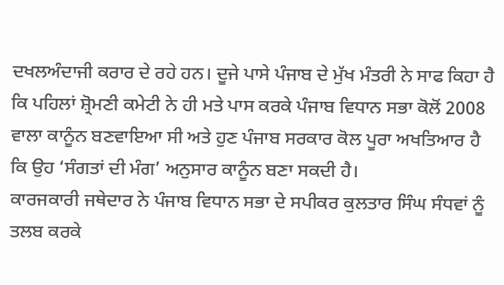ਦਖਲਅੰਦਾਜੀ ਕਰਾਰ ਦੇ ਰਹੇ ਹਨ। ਦੂਜੇ ਪਾਸੇ ਪੰਜਾਬ ਦੇ ਮੁੱਖ ਮੰਤਰੀ ਨੇ ਸਾਫ ਕਿਹਾ ਹੈ ਕਿ ਪਹਿਲਾਂ ਸ਼੍ਰੋਮਣੀ ਕਮੇਟੀ ਨੇ ਹੀ ਮਤੇ ਪਾਸ ਕਰਕੇ ਪੰਜਾਬ ਵਿਧਾਨ ਸਭਾ ਕੋਲੋਂ 2008 ਵਾਲਾ ਕਾਨੂੰਨ ਬਣਵਾਇਆ ਸੀ ਅਤੇ ਹੁਣ ਪੰਜਾਬ ਸਰਕਾਰ ਕੋਲ ਪੂਰਾ ਅਖਤਿਆਰ ਹੈ ਕਿ ਉਹ ‘ਸੰਗਤਾਂ ਦੀ ਮੰਗ’ ਅਨੁਸਾਰ ਕਾਨੂੰਨ ਬਣਾ ਸਕਦੀ ਹੈ।
ਕਾਰਜਕਾਰੀ ਜਥੇਦਾਰ ਨੇ ਪੰਜਾਬ ਵਿਧਾਨ ਸਭਾ ਦੇ ਸਪੀਕਰ ਕੁਲਤਾਰ ਸਿੰਘ ਸੰਧਵਾਂ ਨੂੰ ਤਲਬ ਕਰਕੇ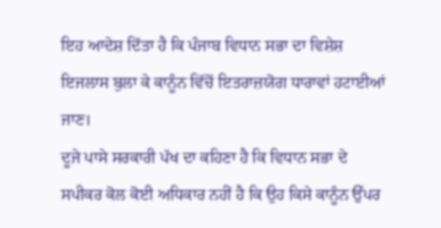ਇਹ ਆਦੇਸ਼ ਦਿੱਤਾ ਹੈ ਕਿ ਪੰਜਾਬ ਵਿਧਾਨ ਸਭਾ ਦਾ ਵਿਸ਼ੇਸ਼ ਇਜਲਾਸ ਬੁਲਾ ਕੇ ਕਾਨੂੰਨ ਵਿੱਚੋਂ ਇਤਰਾਜ਼ਯੋਗ ਧਾਰਾਵਾਂ ਹਟਾਈਆਂ ਜਾਣ।
ਦੂਜੇ ਪਾਸੇ ਸਰਕਾਰੀ ਪੱਖ ਦਾ ਕਹਿਣਾ ਹੈ ਕਿ ਵਿਧਾਨ ਸਭਾ ਦੇ ਸਪੀਕਰ ਕੋਲ ਕੋਈ ਅਧਿਕਾਰ ਨਹੀਂ ਹੈ ਕਿ ਉਹ ਕਿਸੇ ਕਾਨੂੰਨ ਉੱਪਰ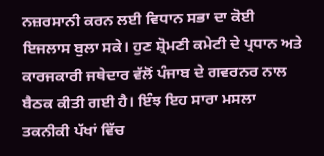ਨਜ਼ਰਸਾਨੀ ਕਰਨ ਲਈ ਵਿਧਾਨ ਸਭਾ ਦਾ ਕੋਈ ਇਜਲਾਸ ਬੁਲਾ ਸਕੇ। ਹੁਣ ਸ਼੍ਰੋਮਣੀ ਕਮੇਟੀ ਦੇ ਪ੍ਰਧਾਨ ਅਤੇ ਕਾਰਜਕਾਰੀ ਜਥੇਦਾਰ ਵੱਲੋਂ ਪੰਜਾਬ ਦੇ ਗਵਰਨਰ ਨਾਲ ਬੈਠਕ ਕੀਤੀ ਗਈ ਹੈ। ਇੰਝ ਇਹ ਸਾਰਾ ਮਸਲਾ ਤਕਨੀਕੀ ਪੱਖਾਂ ਵਿੱਚ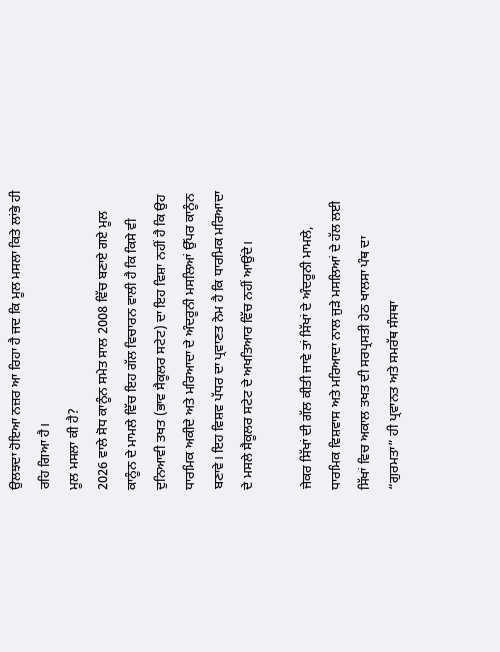ਉਲਝਦਾ ਹੋਇਆ ਨਜ਼ਰ ਆ ਰਿਹਾ ਹੈ ਜਦ ਕਿ ਮੂਲ ਮਸਲਾ ਕਿਤੇ ਲਾਂਭੇ ਹੀ ਰਹਿ ਗਿਆ ਹੈ।
ਮੂਲ ਮਸਲਾ ਕੀ ਹੈ?
2026 ਵਾਲੇ ਸੋਧ ਕਾਨੂੰਨ ਸਮੇਤ ਸਾਲ 2008 ਵਿੱਚ ਬਣਾਏ ਗਏ ਮੂਲ ਕਾਨੂੰਨ ਦੇ ਮਾਮਲੇ ਵਿੱਚ ਇਹ ਗੱਲ ਵਿਚਾਰਨ ਵਾਲੀ ਹੈ ਕਿ ਕਿਸੇ ਵੀ ਦੁਨਿਆਵੀ ਤਖਤ (ਭਾਵ ਸੈਕੂਲਰ ਸਟੇਟ) ਦਾ ਇਹ ਵਿਸ਼ਾ ਨਹੀਂ ਹੈ ਕਿ ਉਹ ਧਾਰਮਿਕ ਅਕੀਦੇ ਅਤੇ ਮਰਿਆਦਾ ਦੇ ਅੰਦਰੂਨੀ ਮਸਲਿਆਂ ਉੱਪਰ ਕਾਨੂੰਨ ਬਣਾਵੇ। ਇਹ ਵਿਸ਼ਵ ਪੱਧਰ ਦਾ ਪ੍ਰਵਾਣਤ ਨੇਮ ਹੈ ਕਿ ਧਾਰਮਿਕ ਮਰਿਆਦਾ ਦੇ ਮਸਲੇ ਸੈਕੂਲਰ ਸਟੇਟ ਦੇ ਅਖਤਿਆਰ ਵਿੱਚ ਨਹੀਂ ਆਉਂਦੇ।

ਜੇਕਰ ਸਿੱਖਾਂ ਦੀ ਗੱਲ ਕੀਤੀ ਜਾਵੇ ਤਾਂ ਸਿੱਖਾਂ ਦੇ ਅੰਦਰੂਨੀ ਮਾਮਲੇ, ਧਾਰਮਿਕ ਵਿਸ਼ਵਾਸ ਅਤੇ ਮਰਿਆਦਾ ਨਾਲ ਜੁੜੇ ਮਸਲਿਆਂ ਦੇ ਹੱਲ ਲਈ ਸਿੱਖਾਂ ਵਿਚ ਅਕਾਲ ਤਖਤ ਦੀ ਸਰਪ੍ਰਸਤੀ ਹੇਠ ਖਾਲਸਾ ਪੰਥ ਦਾ “ਗੁਰਮਤਾ” ਹੀ ਪ੍ਰਵਾਨਤ ਅਤੇ ਸਮਰੱਥ ਸੰਸਥਾ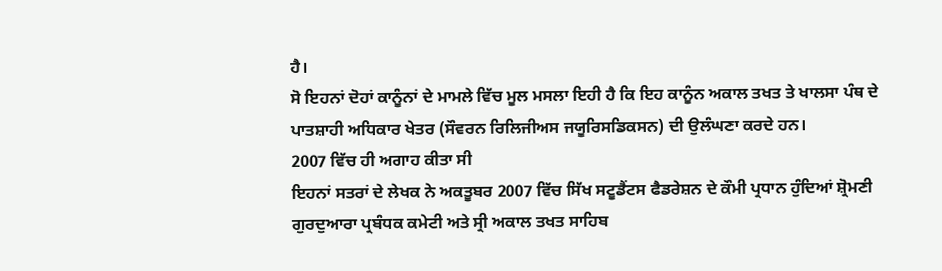ਹੈ।
ਸੋ ਇਹਨਾਂ ਦੋਹਾਂ ਕਾਨੂੰਨਾਂ ਦੇ ਮਾਮਲੇ ਵਿੱਚ ਮੂਲ ਮਸਲਾ ਇਹੀ ਹੈ ਕਿ ਇਹ ਕਾਨੂੰਨ ਅਕਾਲ ਤਖਤ ਤੇ ਖਾਲਸਾ ਪੰਥ ਦੇ ਪਾਤਸ਼ਾਹੀ ਅਧਿਕਾਰ ਖੇਤਰ (ਸੌਵਰਨ ਰਿਲਿਜੀਅਸ ਜਯੂਰਿਸਡਿਕਸਨ) ਦੀ ਉਲੰਘਣਾ ਕਰਦੇ ਹਨ।
2007 ਵਿੱਚ ਹੀ ਅਗਾਹ ਕੀਤਾ ਸੀ
ਇਹਨਾਂ ਸਤਰਾਂ ਦੇ ਲੇਖਕ ਨੇ ਅਕਤੂਬਰ 2007 ਵਿੱਚ ਸਿੱਖ ਸਟੂਡੈਂਟਸ ਫੈਡਰੇਸ਼ਨ ਦੇ ਕੌਮੀ ਪ੍ਰਧਾਨ ਹੁੰਦਿਆਂ ਸ਼੍ਰੋਮਣੀ ਗੁਰਦੁਆਰਾ ਪ੍ਰਬੰਧਕ ਕਮੇਟੀ ਅਤੇ ਸ੍ਰੀ ਅਕਾਲ ਤਖਤ ਸਾਹਿਬ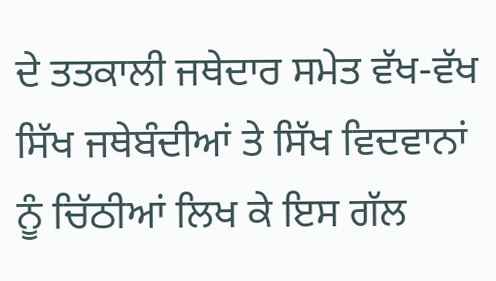ਦੇ ਤਤਕਾਲੀ ਜਥੇਦਾਰ ਸਮੇਤ ਵੱਖ-ਵੱਖ ਸਿੱਖ ਜਥੇਬੰਦੀਆਂ ਤੇ ਸਿੱਖ ਵਿਦਵਾਨਾਂ ਨੂੰ ਚਿੱਠੀਆਂ ਲਿਖ ਕੇ ਇਸ ਗੱਲ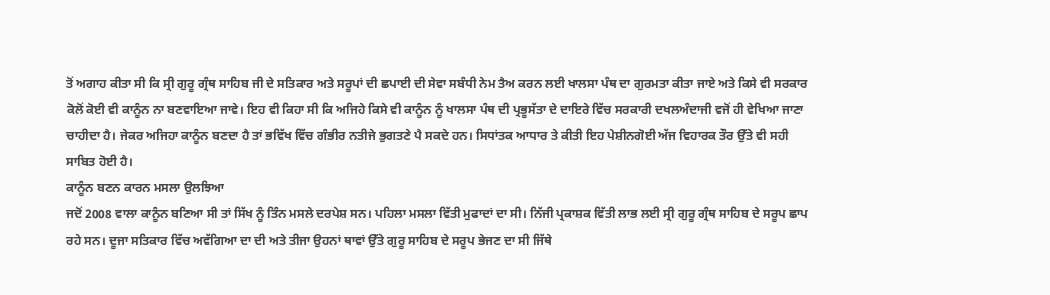ਤੋਂ ਅਗਾਹ ਕੀਤਾ ਸੀ ਕਿ ਸ੍ਰੀ ਗੁਰੂ ਗ੍ਰੰਥ ਸਾਹਿਬ ਜੀ ਦੇ ਸਤਿਕਾਰ ਅਤੇ ਸਰੂਪਾਂ ਦੀ ਛਪਾਈ ਦੀ ਸੇਵਾ ਸਬੰਧੀ ਨੇਮ ਤੈਅ ਕਰਨ ਲਈ ਖਾਲਸਾ ਪੰਥ ਦਾ ਗੁਰਮਤਾ ਕੀਤਾ ਜਾਏ ਅਤੇ ਕਿਸੇ ਵੀ ਸਰਕਾਰ ਕੋਲੋਂ ਕੋਈ ਵੀ ਕਾਨੂੰਨ ਨਾ ਬਣਵਾਇਆ ਜਾਵੇ। ਇਹ ਵੀ ਕਿਹਾ ਸੀ ਕਿ ਅਜਿਹੇ ਕਿਸੇ ਵੀ ਕਾਨੂੰਨ ਨੂੰ ਖਾਲਸਾ ਪੰਥ ਦੀ ਪ੍ਰਭੂਸੱਤਾ ਦੇ ਦਾਇਰੇ ਵਿੱਚ ਸਰਕਾਰੀ ਦਖਲਅੰਦਾਜੀ ਵਜੋਂ ਹੀ ਵੇਖਿਆ ਜਾਣਾ ਚਾਹੀਦਾ ਹੈ। ਜੇਕਰ ਅਜਿਹਾ ਕਾਨੂੰਨ ਬਣਦਾ ਹੈ ਤਾਂ ਭਵਿੱਖ ਵਿੱਚ ਗੰਭੀਰ ਨਤੀਜੇ ਭੁਗਤਣੇ ਪੈ ਸਕਦੇ ਹਨ। ਸਿਧਾਂਤਕ ਆਧਾਰ ਤੇ ਕੀਤੀ ਇਹ ਪੇਸ਼ੀਨਗੋਈ ਅੱਜ ਵਿਹਾਰਕ ਤੌਰ ਉੱਤੇ ਵੀ ਸਹੀ ਸਾਬਿਤ ਹੋਈ ਹੈ।
ਕਾਨੂੰਨ ਬਣਨ ਕਾਰਨ ਮਸਲਾ ਉਲਝਿਆ
ਜਦੋਂ 2008 ਵਾਲਾ ਕਾਨੂੰਨ ਬਣਿਆ ਸੀ ਤਾਂ ਸਿੱਖ ਨੂੰ ਤਿੰਨ ਮਸਲੇ ਦਰਪੇਸ਼ ਸਨ। ਪਹਿਲਾ ਮਸਲਾ ਵਿੱਤੀ ਮੁਫਾਦਾਂ ਦਾ ਸੀ। ਨਿੱਜੀ ਪ੍ਰਕਾਸ਼ਕ ਵਿੱਤੀ ਲਾਭ ਲਈ ਸ੍ਰੀ ਗੁਰੂ ਗ੍ਰੰਥ ਸਾਹਿਬ ਦੇ ਸਰੂਪ ਛਾਪ ਰਹੇ ਸਨ। ਦੂਜਾ ਸਤਿਕਾਰ ਵਿੱਚ ਅਵੱਗਿਆ ਦਾ ਦੀ ਅਤੇ ਤੀਜਾ ਉਹਨਾਂ ਥਾਵਾਂ ਉੱਤੇ ਗੁਰੂ ਸਾਹਿਬ ਦੇ ਸਰੂਪ ਭੇਜਣ ਦਾ ਸੀ ਜਿੱਥੇ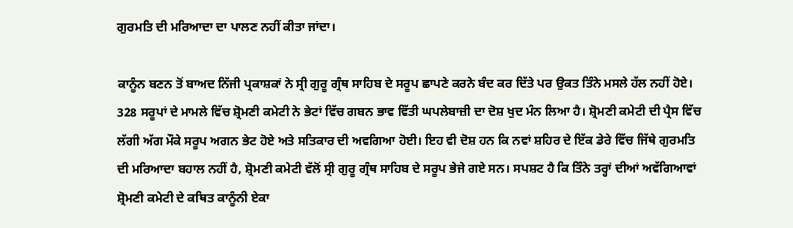ਗੁਰਮਤਿ ਦੀ ਮਰਿਆਦਾ ਦਾ ਪਾਲਣ ਨਹੀਂ ਕੀਤਾ ਜਾਂਦਾ।

ਕਾਨੂੰਨ ਬਣਨ ਤੋਂ ਬਾਅਦ ਨਿੱਜੀ ਪ੍ਰਕਾਸ਼ਕਾਂ ਨੇ ਸ੍ਰੀ ਗੁਰੂ ਗ੍ਰੰਥ ਸਾਹਿਬ ਦੇ ਸਰੂਪ ਛਾਪਣੇ ਕਰਨੇ ਬੰਦ ਕਰ ਦਿੱਤੇ ਪਰ ਉਕਤ ਤਿੰਨੇ ਮਸਲੇ ਹੱਲ ਨਹੀਂ ਹੋਏ। 328 ਸਰੂਪਾਂ ਦੇ ਮਾਮਲੇ ਵਿੱਚ ਸ਼੍ਰੋਮਣੀ ਕਮੇਟੀ ਨੇ ਭੇਟਾਂ ਵਿੱਚ ਗਬਨ ਭਾਵ ਵਿੱਤੀ ਘਪਲੇਬਾਜ਼ੀ ਦਾ ਦੋਸ਼ ਖੁਦ ਮੰਨ ਲਿਆ ਹੈ। ਸ਼੍ਰੋਮਣੀ ਕਮੇਟੀ ਦੀ ਪ੍ਰੈਸ ਵਿੱਚ ਲੱਗੀ ਅੱਗ ਮੌਕੇ ਸਰੂਪ ਅਗਨ ਭੇਟ ਹੋਏ ਅਤੇ ਸਤਿਕਾਰ ਦੀ ਅਵਗਿਆ ਹੋਈ। ਇਹ ਵੀ ਦੋਸ਼ ਹਨ ਕਿ ਨਵਾਂ ਸ਼ਹਿਰ ਦੇ ਇੱਕ ਡੇਰੇ ਵਿੱਚ ਜਿੱਥੇ ਗੁਰਮਤਿ ਦੀ ਮਰਿਆਦਾ ਬਹਾਲ ਨਹੀਂ ਹੈ, ਸ਼੍ਰੋਮਣੀ ਕਮੇਟੀ ਵੱਲੋਂ ਸ੍ਰੀ ਗੁਰੂ ਗ੍ਰੰਥ ਸਾਹਿਬ ਦੇ ਸਰੂਪ ਭੇਜੇ ਗਏ ਸਨ। ਸਪਸ਼ਟ ਹੈ ਕਿ ਤਿੰਨੇ ਤਰ੍ਹਾਂ ਦੀਆਂ ਅਵੱਗਿਆਵਾਂ ਸ਼੍ਰੋਮਣੀ ਕਮੇਟੀ ਦੇ ਕਥਿਤ ਕਾਨੂੰਨੀ ਏਕਾ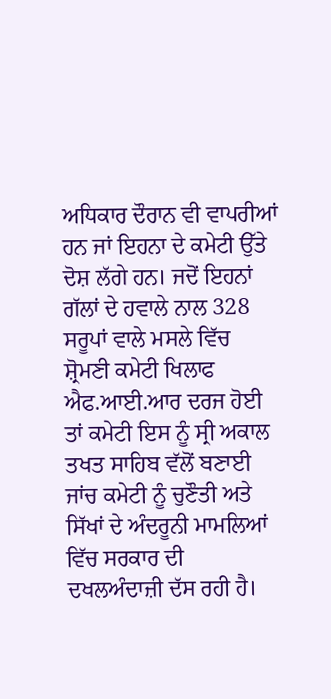ਅਧਿਕਾਰ ਦੌਰਾਨ ਵੀ ਵਾਪਰੀਆਂ ਹਨ ਜਾਂ ਇਹਨਾ ਦੇ ਕਮੇਟੀ ਉੱਤੇ ਦੋਸ਼ ਲੱਗੇ ਹਨ। ਜਦੋਂ ਇਹਨਾਂ ਗੱਲਾਂ ਦੇ ਹਵਾਲੇ ਨਾਲ 328 ਸਰੂਪਾਂ ਵਾਲੇ ਮਸਲੇ ਵਿੱਚ ਸ਼੍ਰੋਮਣੀ ਕਮੇਟੀ ਖਿਲਾਫ ਐਫ.ਆਈ.ਆਰ ਦਰਜ ਹੋਈ ਤਾਂ ਕਮੇਟੀ ਇਸ ਨੂੰ ਸ੍ਰੀ ਅਕਾਲ ਤਖਤ ਸਾਹਿਬ ਵੱਲੋਂ ਬਣਾਈ ਜਾਂਚ ਕਮੇਟੀ ਨੂੰ ਚੁਣੌਤੀ ਅਤੇ ਸਿੱਖਾਂ ਦੇ ਅੰਦਰੂਨੀ ਮਾਮਲਿਆਂ ਵਿੱਚ ਸਰਕਾਰ ਦੀ ਦਖਲਅੰਦਾਜ਼ੀ ਦੱਸ ਰਹੀ ਹੈ।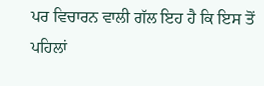ਪਰ ਵਿਚਾਰਨ ਵਾਲੀ ਗੱਲ ਇਹ ਹੈ ਕਿ ਇਸ ਤੋਂ ਪਹਿਲਾਂ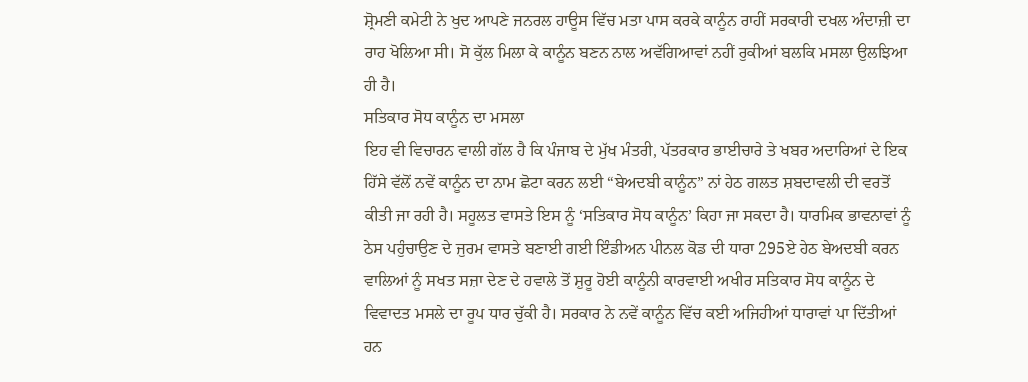ਸ਼੍ਰੋਮਣੀ ਕਮੇਟੀ ਨੇ ਖੁਦ ਆਪਣੇ ਜਨਰਲ ਹਾਊਸ ਵਿੱਚ ਮਤਾ ਪਾਸ ਕਰਕੇ ਕਾਨੂੰਨ ਰਾਹੀਂ ਸਰਕਾਰੀ ਦਖਲ ਅੰਦਾਜ਼ੀ ਦਾ ਰਾਹ ਖੋਲਿਆ ਸੀ। ਸੋ ਕੁੱਲ ਮਿਲਾ ਕੇ ਕਾਨੂੰਨ ਬਣਨ ਨਾਲ ਅਵੱਗਿਆਵਾਂ ਨਹੀਂ ਰੁਕੀਆਂ ਬਲਕਿ ਮਸਲਾ ਉਲਝਿਆ ਹੀ ਹੈ।
ਸਤਿਕਾਰ ਸੋਧ ਕਾਨੂੰਨ ਦਾ ਮਸਲਾ
ਇਹ ਵੀ ਵਿਚਾਰਨ ਵਾਲੀ ਗੱਲ ਹੈ ਕਿ ਪੰਜਾਬ ਦੇ ਮੁੱਖ ਮੰਤਰੀ, ਪੱਤਰਕਾਰ ਭਾਈਚਾਰੇ ਤੇ ਖਬਰ ਅਦਾਰਿਆਂ ਦੇ ਇਕ ਹਿੱਸੇ ਵੱਲੋਂ ਨਵੇਂ ਕਾਨੂੰਨ ਦਾ ਨਾਮ ਛੋਟਾ ਕਰਨ ਲਈ “ਬੇਅਦਬੀ ਕਾਨੂੰਨ” ਨਾਂ ਹੇਠ ਗਲਤ ਸ਼ਬਦਾਵਲੀ ਦੀ ਵਰਤੋਂ ਕੀਤੀ ਜਾ ਰਹੀ ਹੈ। ਸਹੂਲਤ ਵਾਸਤੇ ਇਸ ਨੂੰ ‘ਸਤਿਕਾਰ ਸੋਧ ਕਾਨੂੰਨ’ ਕਿਹਾ ਜਾ ਸਕਦਾ ਹੈ। ਧਾਰਮਿਕ ਭਾਵਨਾਵਾਂ ਨੂੰ ਠੇਸ ਪਹੁੰਚਾਉਣ ਦੇ ਜੁਰਮ ਵਾਸਤੇ ਬਣਾਈ ਗਈ ਇੰਡੀਅਨ ਪੀਨਲ ਕੋਡ ਦੀ ਧਾਰਾ 295ਏ ਹੇਠ ਬੇਅਦਬੀ ਕਰਨ ਵਾਲਿਆਂ ਨੂੰ ਸਖਤ ਸਜ਼ਾ ਦੇਣ ਦੇ ਹਵਾਲੇ ਤੋਂ ਸ਼ੁਰੂ ਹੋਈ ਕਾਨੂੰਨੀ ਕਾਰਵਾਈ ਅਖੀਰ ਸਤਿਕਾਰ ਸੋਧ ਕਾਨੂੰਨ ਦੇ ਵਿਵਾਦਤ ਮਸਲੇ ਦਾ ਰੂਪ ਧਾਰ ਚੁੱਕੀ ਹੈ। ਸਰਕਾਰ ਨੇ ਨਵੇਂ ਕਾਨੂੰਨ ਵਿੱਚ ਕਈ ਅਜਿਹੀਆਂ ਧਾਰਾਵਾਂ ਪਾ ਦਿੱਤੀਆਂ ਹਨ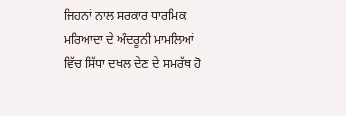ਜਿਹਨਾਂ ਨਾਲ ਸਰਕਾਰ ਧਾਰਮਿਕ ਮਰਿਆਦਾ ਦੇ ਅੰਦਰੂਨੀ ਮਾਮਲਿਆਂ ਵਿੱਚ ਸਿੱਧਾ ਦਖਲ ਦੇਣ ਦੇ ਸਮਰੱਥ ਹੋ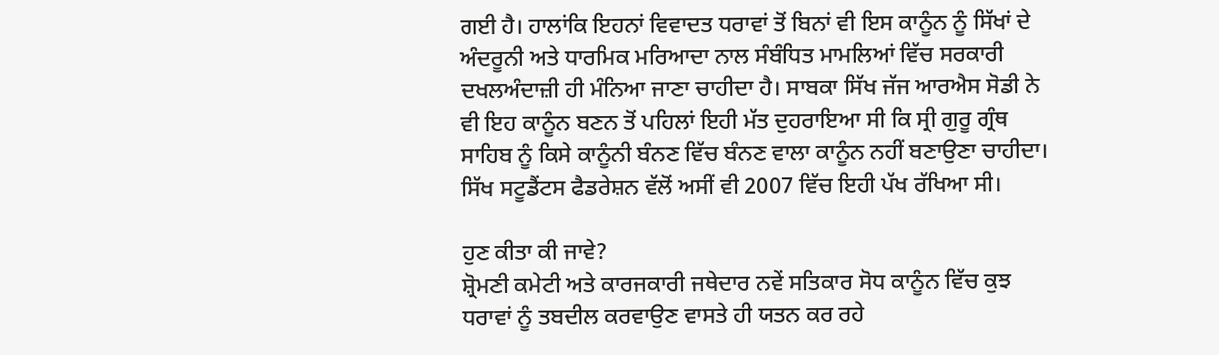ਗਈ ਹੈ। ਹਾਲਾਂਕਿ ਇਹਨਾਂ ਵਿਵਾਦਤ ਧਰਾਵਾਂ ਤੋਂ ਬਿਨਾਂ ਵੀ ਇਸ ਕਾਨੂੰਨ ਨੂੰ ਸਿੱਖਾਂ ਦੇ ਅੰਦਰੂਨੀ ਅਤੇ ਧਾਰਮਿਕ ਮਰਿਆਦਾ ਨਾਲ ਸੰਬੰਧਿਤ ਮਾਮਲਿਆਂ ਵਿੱਚ ਸਰਕਾਰੀ ਦਖਲਅੰਦਾਜ਼ੀ ਹੀ ਮੰਨਿਆ ਜਾਣਾ ਚਾਹੀਦਾ ਹੈ। ਸਾਬਕਾ ਸਿੱਖ ਜੱਜ ਆਰਐਸ ਸੋਡੀ ਨੇ ਵੀ ਇਹ ਕਾਨੂੰਨ ਬਣਨ ਤੋਂ ਪਹਿਲਾਂ ਇਹੀ ਮੱਤ ਦੁਹਰਾਇਆ ਸੀ ਕਿ ਸ੍ਰੀ ਗੁਰੂ ਗ੍ਰੰਥ ਸਾਹਿਬ ਨੂੰ ਕਿਸੇ ਕਾਨੂੰਨੀ ਬੰਨਣ ਵਿੱਚ ਬੰਨਣ ਵਾਲਾ ਕਾਨੂੰਨ ਨਹੀਂ ਬਣਾਉਣਾ ਚਾਹੀਦਾ। ਸਿੱਖ ਸਟੂਡੈਂਟਸ ਫੈਡਰੇਸ਼ਨ ਵੱਲੋਂ ਅਸੀਂ ਵੀ 2007 ਵਿੱਚ ਇਹੀ ਪੱਖ ਰੱਖਿਆ ਸੀ।

ਹੁਣ ਕੀਤਾ ਕੀ ਜਾਵੇ?
ਸ਼੍ਰੋਮਣੀ ਕਮੇਟੀ ਅਤੇ ਕਾਰਜਕਾਰੀ ਜਥੇਦਾਰ ਨਵੇਂ ਸਤਿਕਾਰ ਸੋਧ ਕਾਨੂੰਨ ਵਿੱਚ ਕੁਝ ਧਰਾਵਾਂ ਨੂੰ ਤਬਦੀਲ ਕਰਵਾਉਣ ਵਾਸਤੇ ਹੀ ਯਤਨ ਕਰ ਰਹੇ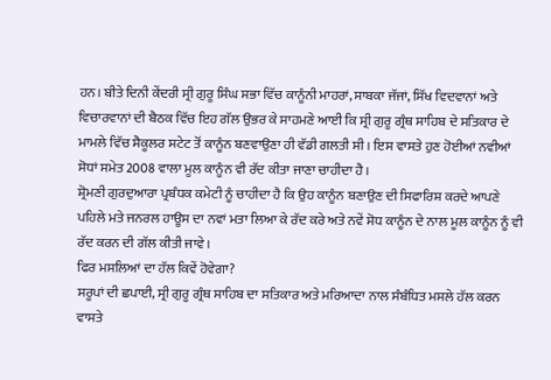ਹਨ। ਬੀਤੇ ਦਿਨੀ ਕੇਂਦਰੀ ਸ੍ਰੀ ਗੁਰੂ ਸਿੰਘ ਸਭਾ ਵਿੱਚ ਕਾਨੂੰਨੀ ਮਾਹਰਾਂ, ਸਾਬਕਾ ਜੱਜਾਂ, ਸਿੱਖ ਵਿਦਵਾਨਾਂ ਅਤੇ ਵਿਚਾਰਵਾਨਾਂ ਦੀ ਬੈਠਕ ਵਿੱਚ ਇਹ ਗੱਲ ਉਭਰ ਕੇ ਸਾਹਮਣੇ ਆਈ ਕਿ ਸ੍ਰੀ ਗੁਰੂ ਗ੍ਰੰਥ ਸਾਹਿਬ ਦੇ ਸਤਿਕਾਰ ਦੇ ਮਾਮਲੇ ਵਿੱਚ ਸੈਕੂਲਰ ਸਟੇਟ ਤੋਂ ਕਾਨੂੰਨ ਬਣਵਾਉਣਾ ਹੀ ਵੱਡੀ ਗਲਤੀ ਸੀ। ਇਸ ਵਾਸਤੇ ਹੁਣ ਹੋਈਆਂ ਨਵੀਆਂ ਸੋਧਾਂ ਸਮੇਤ 2008 ਵਾਲਾ ਮੂਲ ਕਾਨੂੰਨ ਵੀ ਰੱਦ ਕੀਤਾ ਜਾਣਾ ਚਾਹੀਦਾ ਹੈ।
ਸ਼੍ਰੋਮਣੀ ਗੁਰਦੁਆਰਾ ਪ੍ਰਬੰਧਕ ਕਮੇਟੀ ਨੂੰ ਚਾਹੀਦਾ ਹੈ ਕਿ ਉਹ ਕਾਨੂੰਨ ਬਣਾਉਣ ਦੀ ਸਿਫਾਰਿਸ਼ ਕਰਦੇ ਆਪਣੇ ਪਹਿਲੇ ਮਤੇ ਜਨਰਲ ਹਾਊਸ ਦਾ ਨਵਾਂ ਮਤਾ ਲਿਆ ਕੇ ਰੱਦ ਕਰੇ ਅਤੇ ਨਵੇਂ ਸੋਧ ਕਾਨੂੰਨ ਦੇ ਨਾਲ ਮੂਲ ਕਾਨੂੰਨ ਨੂੰ ਵੀ ਰੱਦ ਕਰਨ ਦੀ ਗੱਲ ਕੀਤੀ ਜਾਵੇ।
ਫਿਰ ਮਸਲਿਆਂ ਦਾ ਹੱਲ ਕਿਵੇਂ ਹੋਵੇਗਾ?
ਸਰੂਪਾਂ ਦੀ ਛਪਾਈ, ਸ੍ਰੀ ਗੁਰੂ ਗ੍ਰੰਥ ਸਾਹਿਬ ਦਾ ਸਤਿਕਾਰ ਅਤੇ ਮਰਿਆਦਾ ਨਾਲ ਸੰਬੰਧਿਤ ਮਸਲੇ ਹੱਲ ਕਰਨ ਵਾਸਤੇ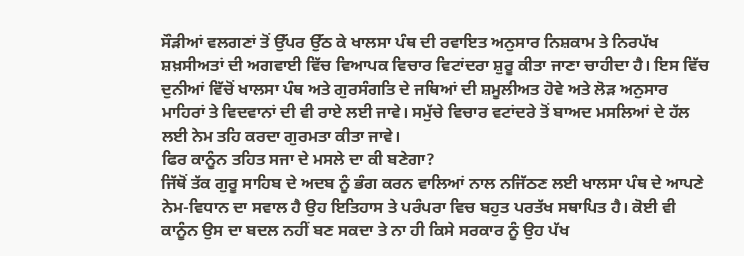ਸੌੜੀਆਂ ਵਲਗਣਾਂ ਤੋਂ ਉੱਪਰ ਉੱਠ ਕੇ ਖਾਲਸਾ ਪੰਥ ਦੀ ਰਵਾਇਤ ਅਨੁਸਾਰ ਨਿਸ਼ਕਾਮ ਤੇ ਨਿਰਪੱਖ ਸ਼ਖ਼ਸੀਅਤਾਂ ਦੀ ਅਗਵਾਈ ਵਿੱਚ ਵਿਆਪਕ ਵਿਚਾਰ ਵਿਟਾਂਦਰਾ ਸ਼ੁਰੂ ਕੀਤਾ ਜਾਣਾ ਚਾਹੀਦਾ ਹੈ। ਇਸ ਵਿੱਚ ਦੁਨੀਆਂ ਵਿੱਚੋਂ ਖਾਲਸਾ ਪੰਥ ਅਤੇ ਗੁਰਸੰਗਤਿ ਦੇ ਜਥਿਆਂ ਦੀ ਸ਼ਮੂਲੀਅਤ ਹੋਵੇ ਅਤੇ ਲੋੜ ਅਨੁਸਾਰ ਮਾਹਿਰਾਂ ਤੇ ਵਿਦਵਾਨਾਂ ਦੀ ਵੀ ਰਾਏ ਲਈ ਜਾਵੇ। ਸਮੁੱਚੇ ਵਿਚਾਰ ਵਟਾਂਦਰੇ ਤੋਂ ਬਾਅਦ ਮਸਲਿਆਂ ਦੇ ਹੱਲ ਲਈ ਨੇਮ ਤਹਿ ਕਰਦਾ ਗੁਰਮਤਾ ਕੀਤਾ ਜਾਵੇ।
ਫਿਰ ਕਾਨੂੰਨ ਤਹਿਤ ਸਜਾ ਦੇ ਮਸਲੇ ਦਾ ਕੀ ਬਣੇਗਾ?
ਜਿੱਥੋਂ ਤੱਕ ਗੁਰੂ ਸਾਹਿਬ ਦੇ ਅਦਬ ਨੂੰ ਭੰਗ ਕਰਨ ਵਾਲਿਆਂ ਨਾਲ ਨਜਿੱਠਣ ਲਈ ਖਾਲਸਾ ਪੰਥ ਦੇ ਆਪਣੇ ਨੇਮ-ਵਿਧਾਨ ਦਾ ਸਵਾਲ ਹੈ ਉਹ ਇਤਿਹਾਸ ਤੇ ਪਰੰਪਰਾ ਵਿਚ ਬਹੁਤ ਪਰਤੱਖ ਸਥਾਪਿਤ ਹੈ। ਕੋਈ ਵੀ ਕਾਨੂੰਨ ਉਸ ਦਾ ਬਦਲ ਨਹੀਂ ਬਣ ਸਕਦਾ ਤੇ ਨਾ ਹੀ ਕਿਸੇ ਸਰਕਾਰ ਨੂੰ ਉਹ ਪੱਖ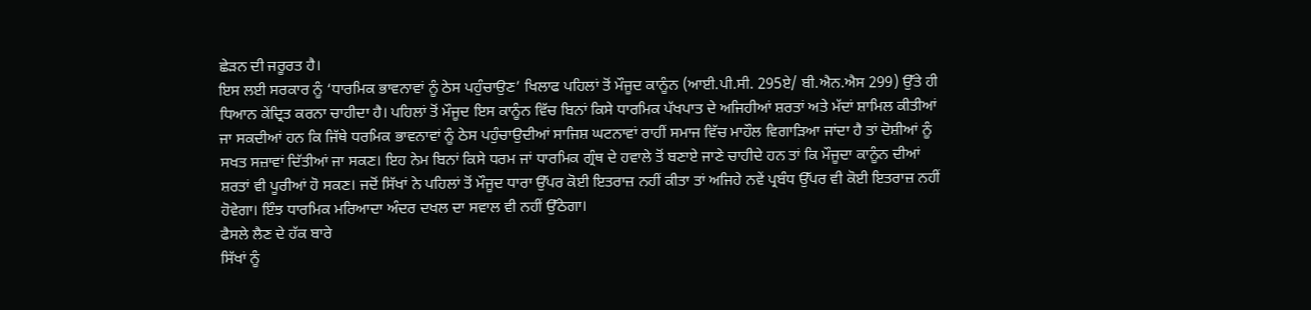ਛੇੜਨ ਦੀ ਜਰੂਰਤ ਹੈ।
ਇਸ ਲਈ ਸਰਕਾਰ ਨੂੰ ‘ਧਾਰਮਿਕ ਭਾਵਨਾਵਾਂ ਨੂੰ ਠੇਸ ਪਹੁੰਚਾਉਣ’ ਖਿਲਾਫ ਪਹਿਲਾਂ ਤੋਂ ਮੌਜੂਦ ਕਾਨੂੰਨ (ਆਈ.ਪੀ.ਸੀ. 295ਏ/ ਬੀ.ਐਨ.ਐਸ 299) ਉੱਤੇ ਹੀ ਧਿਆਨ ਕੇਂਦ੍ਰਿਤ ਕਰਨਾ ਚਾਹੀਦਾ ਹੈ। ਪਹਿਲਾਂ ਤੋਂ ਮੌਜੂਦ ਇਸ ਕਾਨੂੰਨ ਵਿੱਚ ਬਿਨਾਂ ਕਿਸੇ ਧਾਰਮਿਕ ਪੱਖਪਾਤ ਦੇ ਅਜਿਹੀਆਂ ਸ਼ਰਤਾਂ ਅਤੇ ਮੱਦਾਂ ਸ਼ਾਮਿਲ ਕੀਤੀਆਂ ਜਾ ਸਕਦੀਆਂ ਹਨ ਕਿ ਜਿੱਥੇ ਧਰਮਿਕ ਭਾਵਨਾਵਾਂ ਨੂੰ ਠੇਸ ਪਹੁੰਚਾਉਦੀਆਂ ਸਾਜਿਸ਼ ਘਟਨਾਵਾਂ ਰਾਹੀਂ ਸਮਾਜ ਵਿੱਚ ਮਾਹੌਲ ਵਿਗਾੜਿਆ ਜਾਂਦਾ ਹੈ ਤਾਂ ਦੋਸ਼ੀਆਂ ਨੂੰ ਸਖਤ ਸਜ਼ਾਵਾਂ ਦਿੱਤੀਆਂ ਜਾ ਸਕਣ। ਇਹ ਨੇਮ ਬਿਨਾਂ ਕਿਸੇ ਧਰਮ ਜਾਂ ਧਾਰਮਿਕ ਗ੍ਰੰਥ ਦੇ ਹਵਾਲੇ ਤੋਂ ਬਣਾਏ ਜਾਣੇ ਚਾਹੀਦੇ ਹਨ ਤਾਂ ਕਿ ਮੌਜੂਦਾ ਕਾਨੂੰਨ ਦੀਆਂ ਸ਼ਰਤਾਂ ਵੀ ਪੂਰੀਆਂ ਹੋ ਸਕਣ। ਜਦੋਂ ਸਿੱਖਾਂ ਨੇ ਪਹਿਲਾਂ ਤੋਂ ਮੌਜੂਦ ਧਾਰਾ ਉੱਪਰ ਕੋਈ ਇਤਰਾਜ਼ ਨਹੀਂ ਕੀਤਾ ਤਾਂ ਅਜਿਹੇ ਨਵੇਂ ਪ੍ਰਬੰਧ ਉੱਪਰ ਵੀ ਕੋਈ ਇਤਰਾਜ਼ ਨਹੀਂ ਹੋਵੇਗਾ। ਇੰਝ ਧਾਰਮਿਕ ਮਰਿਆਦਾ ਅੰਦਰ ਦਖਲ ਦਾ ਸਵਾਲ ਵੀ ਨਹੀਂ ਉੱਠੇਗਾ।
ਫੈਸਲੇ ਲੈਣ ਦੇ ਹੱਕ ਬਾਰੇ
ਸਿੱਖਾਂ ਨੂੰ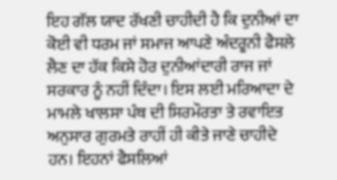ਇਹ ਗੱਲ ਯਾਦ ਰੱਖਣੀ ਚਾਹੀਦੀ ਹੈ ਕਿ ਦੁਨੀਆਂ ਦਾ ਕੋਈ ਵੀ ਧਰਮ ਜਾਂ ਸਮਾਜ ਆਪਣੇ ਅੰਦਰੂਨੀ ਫੈਸਲੇ ਲੈਣ ਦਾ ਹੱਕ ਕਿਸੇ ਹੋਰ ਦੁਨੀਆਂਦਾਰੀ ਰਾਜ ਜਾਂ ਸਰਕਾਰ ਨੂੰ ਨਹੀਂ ਦਿੰਦਾ। ਇਸ ਲਈ ਮਰਿਆਦਾ ਦੇ ਮਾਮਲੇ ਖਾਲਸਾ ਪੰਥ ਦੀ ਸਿਰਮੌਰਤਾ ਤੇ ਰਵਾਇਤ ਅਨੁਸਾਰ ਗੁਰਮਤੇ ਰਾਹੀਂ ਹੀ ਕੀਤੇ ਜਾਣੇ ਚਾਹੀਦੇ ਹਨ। ਇਹਨਾਂ ਫੈਸਲਿਆਂ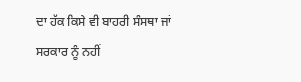ਦਾ ਹੱਕ ਕਿਸੇ ਵੀ ਬਾਹਰੀ ਸੰਸਥਾ ਜਾਂ ਸਰਕਾਰ ਨੂੰ ਨਹੀਂ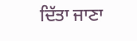ਦਿੱਤਾ ਜਾਣਾ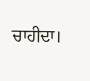ਚਾਹੀਦਾ।